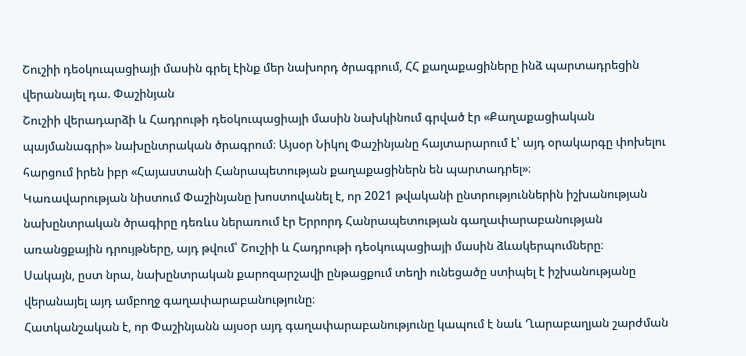Շուշիի դեօկուպացիայի մասին գրել էինք մեր նախորդ ծրագրում, ՀՀ քաղաքացիները ինձ պարտադրեցին վերանայել դա. Փաշինյան
Շուշիի վերադարձի և Հադրութի դեօկուպացիայի մասին նախկինում գրված էր «Քաղաքացիական պայմանագրի» նախընտրական ծրագրում։ Այսօր Նիկոլ Փաշինյանը հայտարարում է՝ այդ օրակարգը փոխելու հարցում իրեն իբր «Հայաստանի Հանրապետության քաղաքացիներն են պարտադրել»։
Կառավարության նիստում Փաշինյանը խոստովանել է, որ 2021 թվականի ընտրություններին իշխանության նախընտրական ծրագիրը դեռևս ներառում էր Երրորդ Հանրապետության գաղափարաբանության առանցքային դրույթները, այդ թվում՝ Շուշիի և Հադրութի դեօկուպացիայի մասին ձևակերպումները։
Սակայն, ըստ նրա, նախընտրական քարոզարշավի ընթացքում տեղի ունեցածը ստիպել է իշխանությանը վերանայել այդ ամբողջ գաղափարաբանությունը։
Հատկանշական է, որ Փաշինյանն այսօր այդ գաղափարաբանությունը կապում է նաև Ղարաբաղյան շարժման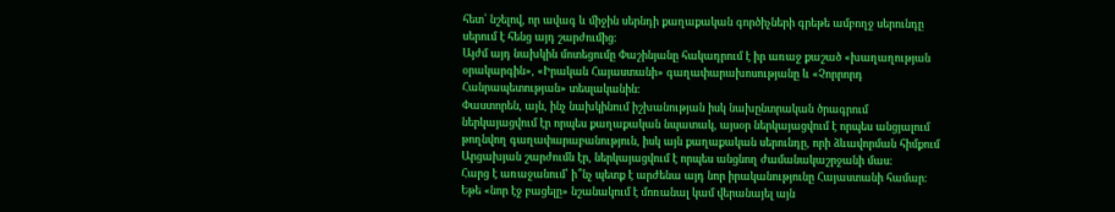հետ՝ նշելով, որ ավագ և միջին սերնդի քաղաքական գործիչների գրեթե ամբողջ սերունդը սերում է հենց այդ շարժումից։
Այժմ այդ նախկին մոտեցումը Փաշինյանը հակադրում է իր առաջ քաշած «խաղաղության օրակարգին», «Իրական Հայաստանի» գաղափարախոսությանը և «Չորրորդ Հանրապետության» տեսլականին։
Փաստորեն, այն, ինչ նախկինում իշխանության իսկ նախընտրական ծրագրում ներկայացվում էր որպես քաղաքական նպատակ, այսօր ներկայացվում է որպես անցյալում թողնվող գաղափարաբանություն, իսկ այն քաղաքական սերունդը, որի ձևավորման հիմքում Արցախյան շարժումն էր, ներկայացվում է որպես անցնող ժամանակաշրջանի մաս։
Հարց է առաջանում՝ ի՞նչ պետք է արժենա այդ նոր իրականությունը Հայաստանի համար։
Եթե «նոր էջ բացելը» նշանակում է մոռանալ կամ վերանայել այն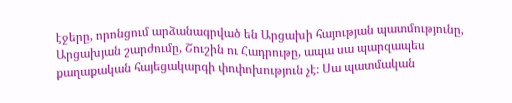էջերը, որոնցում արձանագրված են Արցախի հայության պատմությունը, Արցախյան շարժումը, Շուշին ու Հադրութը, ապա սա պարզապես քաղաքական հայեցակարգի փոփոխություն չէ։ Սա պատմական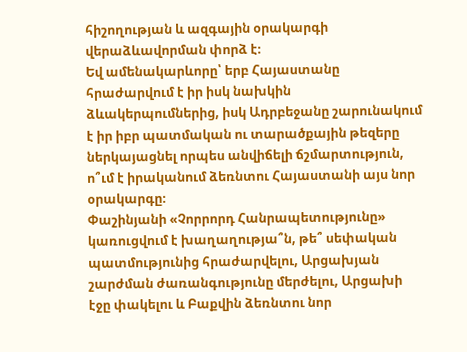հիշողության և ազգային օրակարգի վերաձևավորման փորձ է։
Եվ ամենակարևորը՝ երբ Հայաստանը հրաժարվում է իր իսկ նախկին ձևակերպումներից, իսկ Ադրբեջանը շարունակում է իր իբր պատմական ու տարածքային թեզերը ներկայացնել որպես անվիճելի ճշմարտություն, ո՞ւմ է իրականում ձեռնտու Հայաստանի այս նոր օրակարգը։
Փաշինյանի «Չորրորդ Հանրապետությունը» կառուցվում է խաղաղությա՞ն, թե՞ սեփական պատմությունից հրաժարվելու, Արցախյան շարժման ժառանգությունը մերժելու, Արցախի էջը փակելու և Բաքվին ձեռնտու նոր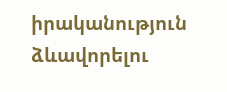իրականություն ձևավորելու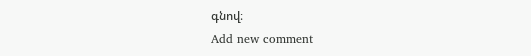գնով։
Add new comment